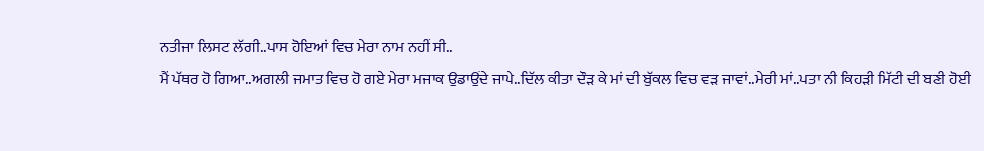ਨਤੀਜਾ ਲਿਸਟ ਲੱਗੀ..ਪਾਸ ਹੋਇਆਂ ਵਿਚ ਮੇਰਾ ਨਾਮ ਨਹੀਂ ਸੀ..
ਮੈਂ ਪੱਥਰ ਹੋ ਗਿਆ..ਅਗਲੀ ਜਮਾਤ ਵਿਚ ਹੋ ਗਏ ਮੇਰਾ ਮਜਾਕ ਉਡਾਉਂਦੇ ਜਾਪੇ..ਦਿੱਲ ਕੀਤਾ ਦੌੜ ਕੇ ਮਾਂ ਦੀ ਬੁੱਕਲ ਵਿਚ ਵੜ ਜਾਵਾਂ..ਮੇਰੀ ਮਾਂ..ਪਤਾ ਨੀ ਕਿਹੜੀ ਮਿੱਟੀ ਦੀ ਬਣੀ ਹੋਈ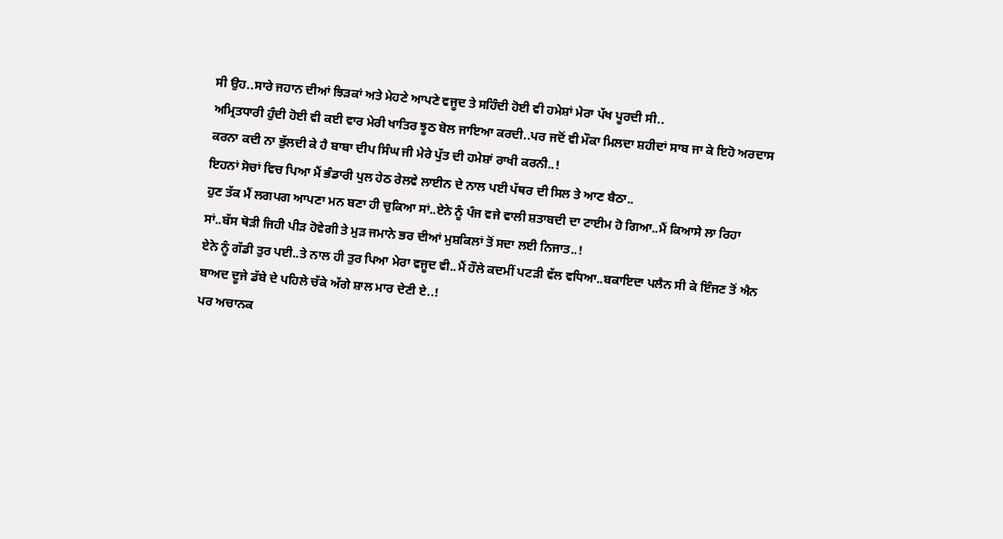ਸੀ ਉਹ..ਸਾਰੇ ਜਹਾਨ ਦੀਆਂ ਝਿੜਕਾਂ ਅਤੇ ਮੇਹਣੇ ਆਪਣੇ ਵਜੂਦ ਤੇ ਸਹਿੰਦੀ ਹੋਈ ਵੀ ਹਮੇਸ਼ਾਂ ਮੇਰਾ ਪੱਖ ਪੂਰਦੀ ਸੀ..
ਅਮ੍ਰਿਤਧਾਰੀ ਹੁੰਦੀ ਹੋਈ ਵੀ ਕਈ ਵਾਰ ਮੇਰੀ ਖਾਤਿਰ ਝੂਠ ਬੋਲ ਜਾਇਆ ਕਰਦੀ..ਪਰ ਜਦੋਂ ਵੀ ਮੌਕਾ ਮਿਲਦਾ ਸ਼ਹੀਦਾਂ ਸਾਬ ਜਾ ਕੇ ਇਹੋ ਅਰਦਾਸ ਕਰਨਾ ਕਦੀ ਨਾ ਭੁੱਲਦੀ ਕੇ ਹੈ ਬਾਬਾ ਦੀਪ ਸਿੰਘ ਜੀ ਮੇਰੇ ਪੁੱਤ ਦੀ ਹਮੇਸ਼ਾਂ ਰਾਖੀ ਕਰਨੀ..!
ਇਹਨਾਂ ਸੋਚਾਂ ਵਿਚ ਪਿਆ ਮੈਂ ਭੰਡਾਰੀ ਪੁਲ ਹੇਠ ਰੇਲਵੇ ਲਾਈਨ ਦੇ ਨਾਲ ਪਈ ਪੱਥਰ ਦੀ ਸਿਲ ਤੇ ਆਣ ਬੈਠਾ..
ਹੁਣ ਤੱਕ ਮੈਂ ਲਗਪਗ ਆਪਣਾ ਮਨ ਬਣਾ ਹੀ ਚੁਕਿਆ ਸਾਂ..ਏਨੇ ਨੂੰ ਪੰਜ ਵਜੇ ਵਾਲੀ ਸ਼ਤਾਬਦੀ ਦਾ ਟਾਈਮ ਹੋ ਗਿਆ..ਮੈਂ ਕਿਆਸੇ ਲਾ ਰਿਹਾ ਸਾਂ..ਬੱਸ ਥੋੜੀ ਜਿਹੀ ਪੀੜ ਹੋਵੇਗੀ ਤੇ ਮੁੜ ਜਮਾਨੇ ਭਰ ਦੀਆਂ ਮੁਸ਼ਕਿਲਾਂ ਤੋਂ ਸਦਾ ਲਈ ਨਿਜਾਤ..!
ਏਨੇ ਨੂੰ ਗੱਡੀ ਤੁਰ ਪਈ..ਤੇ ਨਾਲ ਹੀ ਤੁਰ ਪਿਆ ਮੇਰਾ ਵਜੂਦ ਵੀ..ਮੈਂ ਹੌਲੇ ਕਦਮੀਂ ਪਟੜੀ ਵੱਲ ਵਧਿਆ..ਬਕਾਇਦਾ ਪਲੈਨ ਸੀ ਕੇ ਇੰਜਣ ਤੋਂ ਐਨ ਬਾਅਦ ਦੂਜੇ ਡੱਬੇ ਦੇ ਪਹਿਲੇ ਚੱਕੇ ਅੱਗੇ ਸ਼ਾਲ ਮਾਰ ਦੇਣੀ ਏ..!
ਪਰ ਅਚਾਨਕ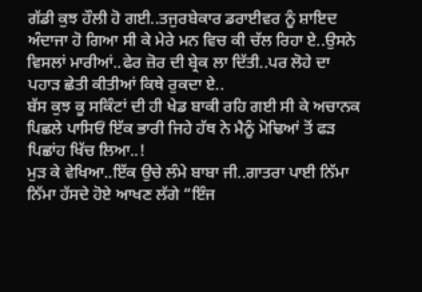ਗੱਡੀ ਕੁਝ ਹੌਲੀ ਹੋ ਗਈ..ਤਜੁਰਬੇਕਾਰ ਡਰਾਈਵਰ ਨੂੰ ਸ਼ਾਇਦ ਅੰਦਾਜਾ ਹੋ ਗਿਆ ਸੀ ਕੇ ਮੇਰੇ ਮਨ ਵਿਚ ਕੀ ਚੱਲ ਰਿਹਾ ਏ..ਉਸਨੇ ਵਿਸਲਾਂ ਮਾਰੀਆਂ..ਫੇਰ ਜ਼ੋਰ ਦੀ ਬ੍ਰੇਕ ਲਾ ਦਿੱਤੀ..ਪਰ ਲੋਹੇ ਦਾ ਪਹਾੜ ਛੇਤੀ ਕੀਤੀਆਂ ਕਿਥੇ ਰੁਕਦਾ ਏ..
ਬੱਸ ਕੁਝ ਕੂ ਸਕਿੰਟਾਂ ਦੀ ਹੀ ਖੇਡ ਬਾਕੀ ਰਹਿ ਗਈ ਸੀ ਕੇ ਅਚਾਨਕ ਪਿਛਲੇ ਪਾਸਿਓਂ ਇੱਕ ਭਾਰੀ ਜਿਹੇ ਹੱਥ ਨੇ ਮੈਨੂੰ ਮੋਢਿਆਂ ਤੋਂ ਫੜ ਪਿਛਾਂਹ ਖਿੱਚ ਲਿਆ..!
ਮੁੜ ਕੇ ਵੇਖਿਆ..ਇੱਕ ਉਚੇ ਲੰਮੇ ਬਾਬਾ ਜੀ..ਗਾਤਰਾ ਪਾਈ ਨਿੱਮਾ ਨਿੱਮਾ ਹੱਸਦੇ ਹੋਏ ਆਖਣ ਲੱਗੇ “ਇੰਜ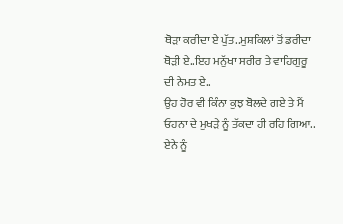ਥੋੜਾ ਕਰੀਦਾ ਏ ਪੁੱਤ..ਮੁਸ਼ਕਿਲਾਂ ਤੋਂ ਡਰੀਦਾ ਥੋੜੀ ਏ..ਇਹ ਮਨੁੱਖਾ ਸਰੀਰ ਤੇ ਵਾਹਿਗੁਰੂ ਦੀ ਨੇਮਤ ਏ..
ਉਹ ਹੋਰ ਵੀ ਕਿੰਨਾ ਕੁਝ ਬੋਲਦੇ ਗਏ ਤੇ ਮੈਂ ਓਹਨਾ ਦੇ ਮੁਖੜੇ ਨੂੰ ਤੱਕਦਾ ਹੀ ਰਹਿ ਗਿਆ..
ਏਨੇ ਨੂੰ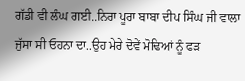ਗੱਡੀ ਵੀ ਲੰਘ ਗਈ..ਨਿਰਾ ਪੂਰਾ ਬਾਬਾ ਦੀਪ ਸਿੰਘ ਜੀ ਵਾਲਾ ਜੁੱਸਾ ਸੀ ਓਹਨਾ ਦਾ..ਉਹ ਮੇਰੇ ਦੋਵੇਂ ਮੋਢਿਆਂ ਨੂੰ ਫੜ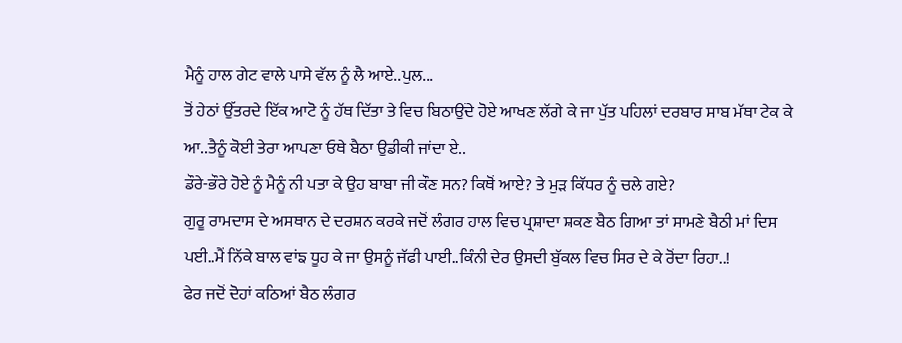ਮੈਨੂੰ ਹਾਲ ਗੇਟ ਵਾਲੇ ਪਾਸੇ ਵੱਲ ਨੂੰ ਲੈ ਆਏ..ਪੁਲ...
ਤੋਂ ਹੇਠਾਂ ਉੱਤਰਦੇ ਇੱਕ ਆਟੋ ਨੂੰ ਹੱਥ ਦਿੱਤਾ ਤੇ ਵਿਚ ਬਿਠਾਉਂਦੇ ਹੋਏ ਆਖਣ ਲੱਗੇ ਕੇ ਜਾ ਪੁੱਤ ਪਹਿਲਾਂ ਦਰਬਾਰ ਸਾਬ ਮੱਥਾ ਟੇਕ ਕੇ ਆ..ਤੈਨੂੰ ਕੋਈ ਤੇਰਾ ਆਪਣਾ ਓਥੇ ਬੈਠਾ ਉਡੀਕੀ ਜਾਂਦਾ ਏ..
ਡੌਰੇ-ਭੌਰੇ ਹੋਏ ਨੂੰ ਮੈਨੂੰ ਨੀ ਪਤਾ ਕੇ ਉਹ ਬਾਬਾ ਜੀ ਕੌਣ ਸਨ? ਕਿਥੋਂ ਆਏ? ਤੇ ਮੁੜ ਕਿੱਧਰ ਨੂੰ ਚਲੇ ਗਏ?
ਗੁਰੂ ਰਾਮਦਾਸ ਦੇ ਅਸਥਾਨ ਦੇ ਦਰਸ਼ਨ ਕਰਕੇ ਜਦੋਂ ਲੰਗਰ ਹਾਲ ਵਿਚ ਪ੍ਰਸ਼ਾਦਾ ਸ਼ਕਣ ਬੈਠ ਗਿਆ ਤਾਂ ਸਾਮਣੇ ਬੈਠੀ ਮਾਂ ਦਿਸ ਪਈ..ਮੈਂ ਨਿੱਕੇ ਬਾਲ ਵਾਂਙ ਧੂਹ ਕੇ ਜਾ ਉਸਨੂੰ ਜੱਫੀ ਪਾਈ..ਕਿੰਨੀ ਦੇਰ ਉਸਦੀ ਬੁੱਕਲ ਵਿਚ ਸਿਰ ਦੇ ਕੇ ਰੋਂਦਾ ਰਿਹਾ..!
ਫੇਰ ਜਦੋਂ ਦੋਹਾਂ ਕਠਿਆਂ ਬੈਠ ਲੰਗਰ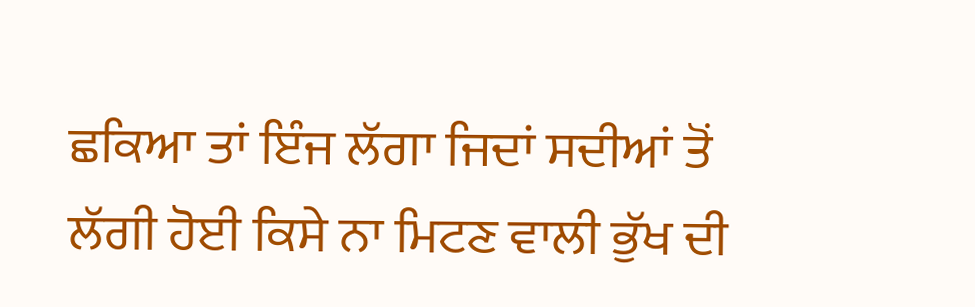ਛਕਿਆ ਤਾਂ ਇੰਜ ਲੱਗਾ ਜਿਦਾਂ ਸਦੀਆਂ ਤੋਂ ਲੱਗੀ ਹੋਈ ਕਿਸੇ ਨਾ ਮਿਟਣ ਵਾਲੀ ਭੁੱਖ ਦੀ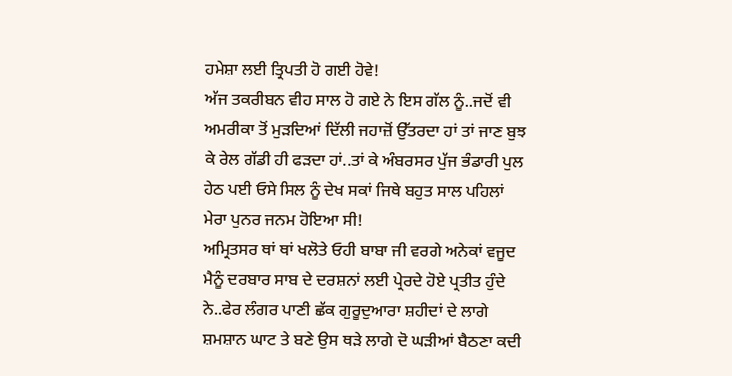ਹਮੇਸ਼ਾ ਲਈ ਤ੍ਰਿਪਤੀ ਹੋ ਗਈ ਹੋਵੇ!
ਅੱਜ ਤਕਰੀਬਨ ਵੀਹ ਸਾਲ ਹੋ ਗਏ ਨੇ ਇਸ ਗੱਲ ਨੂੰ..ਜਦੋਂ ਵੀ ਅਮਰੀਕਾ ਤੋਂ ਮੁੜਦਿਆਂ ਦਿੱਲੀ ਜਹਾਜ਼ੋਂ ਉੱਤਰਦਾ ਹਾਂ ਤਾਂ ਜਾਣ ਬੁਝ ਕੇ ਰੇਲ ਗੱਡੀ ਹੀ ਫੜਦਾ ਹਾਂ..ਤਾਂ ਕੇ ਅੰਬਰਸਰ ਪੁੱਜ ਭੰਡਾਰੀ ਪੁਲ ਹੇਠ ਪਈ ਓਸੇ ਸਿਲ ਨੂੰ ਦੇਖ ਸਕਾਂ ਜਿਥੇ ਬਹੁਤ ਸਾਲ ਪਹਿਲਾਂ ਮੇਰਾ ਪੁਨਰ ਜਨਮ ਹੋਇਆ ਸੀ!
ਅਮ੍ਰਿਤਸਰ ਥਾਂ ਥਾਂ ਖਲੋਤੇ ਓਹੀ ਬਾਬਾ ਜੀ ਵਰਗੇ ਅਨੇਕਾਂ ਵਜੂਦ ਮੈਨੂੰ ਦਰਬਾਰ ਸਾਬ ਦੇ ਦਰਸ਼ਨਾਂ ਲਈ ਪ੍ਰੇਰਦੇ ਹੋਏ ਪ੍ਰਤੀਤ ਹੁੰਦੇ ਨੇ..ਫੇਰ ਲੰਗਰ ਪਾਣੀ ਛੱਕ ਗੁਰੂਦੁਆਰਾ ਸ਼ਹੀਦਾਂ ਦੇ ਲਾਗੇ ਸ਼ਮਸ਼ਾਨ ਘਾਟ ਤੇ ਬਣੇ ਉਸ ਥੜੇ ਲਾਗੇ ਦੋ ਘੜੀਆਂ ਬੈਠਣਾ ਕਦੀ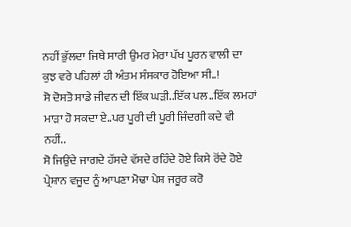ਨਹੀਂ ਭੁੱਲਦਾ ਜਿਥੇ ਸਾਰੀ ਉਮਰ ਮੇਰਾ ਪੱਖ ਪੂਰਨ ਵਾਲੀ ਦਾ ਕੁਝ ਵਰੇ ਪਹਿਲਾਂ ਹੀ ਅੰਤਮ ਸੰਸਕਾਰ ਹੋਇਆ ਸੀ..!
ਸੋ ਦੋਸਤੋ ਸਾਡੇ ਜੀਵਨ ਦੀ ਇੱਕ ਘੜੀ..ਇੱਕ ਪਲ..ਇੱਕ ਲਮਹਾਂ ਮਾੜਾ ਹੋ ਸਕਦਾ ਏ..ਪਰ ਪੂਰੀ ਦੀ ਪੂਰੀ ਜਿੰਦਗੀ ਕਦੇ ਵੀ ਨਹੀਂ..
ਸੋ ਜਿਉਂਦੇ ਜਾਗਦੇ ਹੱਸਦੇ ਵੱਸਦੇ ਰਹਿੰਦੇ ਹੋਏ ਕਿਸੇ ਰੋਂਦੇ ਹੋਏ ਪ੍ਰੇਸ਼ਾਨ ਵਜੂਦ ਨੂੰ ਆਪਣਾ ਮੋਢਾ ਪੇਸ਼ ਜਰੂਰ ਕਰੋ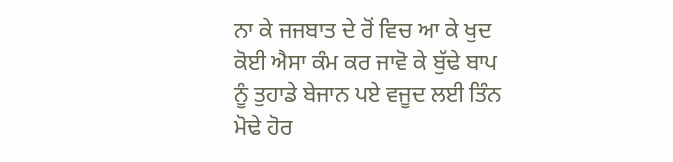ਨਾ ਕੇ ਜਜਬਾਤ ਦੇ ਰੋਂ ਵਿਚ ਆ ਕੇ ਖੁਦ ਕੋਈ ਐਸਾ ਕੰਮ ਕਰ ਜਾਵੋ ਕੇ ਬੁੱਢੇ ਬਾਪ ਨੂੰ ਤੁਹਾਡੇ ਬੇਜਾਨ ਪਏ ਵਜੂਦ ਲਈ ਤਿੰਨ ਮੋਢੇ ਹੋਰ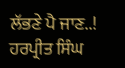ਲੱਭਣੇ ਪੈ ਜਾਣ..!
ਹਰਪ੍ਰੀਤ ਸਿੰਘ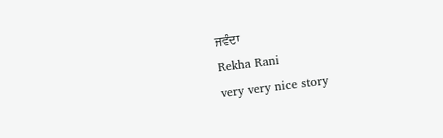ਜਵੰਦਾ
Rekha Rani
very very nice story